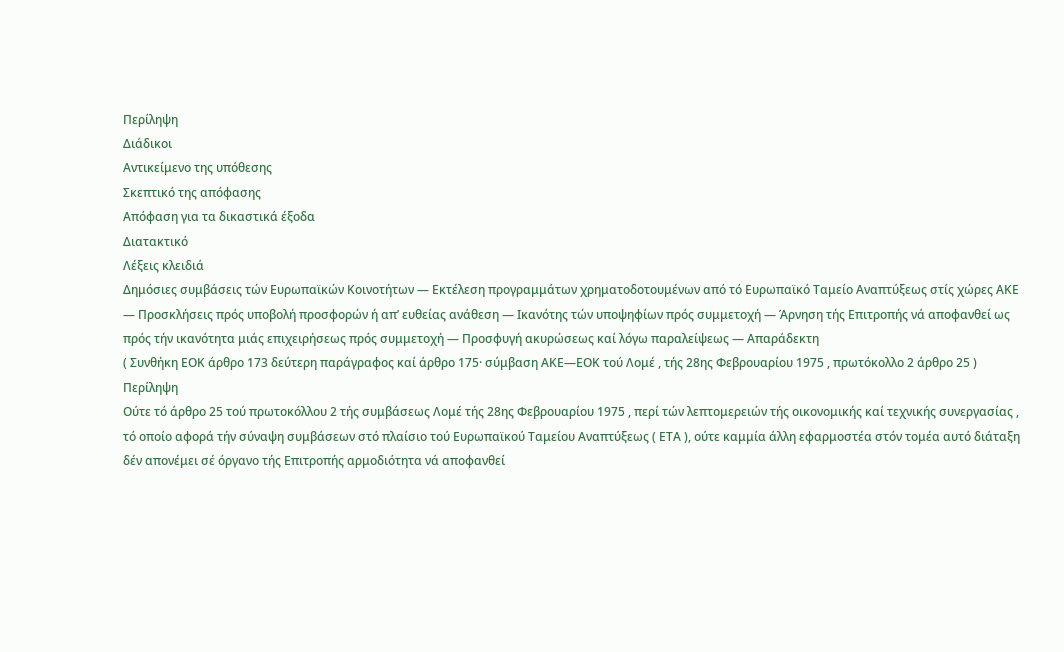Περίληψη
Διάδικοι
Αντικείμενο της υπόθεσης
Σκεπτικό της απόφασης
Απόφαση για τα δικαστικά έξοδα
Διατακτικό
Λέξεις κλειδιά
Δημόσιες συμβάσεις τών Ευρωπαϊκών Κοινοτήτων — Εκτέλεση προγραμμάτων χρηματοδοτουμένων από τό Ευρωπαϊκό Ταμείο Αναπτύξεως στίς χώρες ΑΚΕ — Προσκλήσεις πρός υποβολή προσφορών ή απ’ ευθείας ανάθεση — Ικανότης τών υποψηφίων πρός συμμετοχή — Άρνηση τής Επιτροπής νά αποφανθεί ως πρός τήν ικανότητα μιάς επιχειρήσεως πρός συμμετοχή — Προσφυγή ακυρώσεως καί λόγω παραλείψεως — Απαράδεκτη
( Συνθήκη ΕΟΚ άρθρο 173 δεύτερη παράγραφος καί άρθρο 175· σύμβαση ΑΚΕ—ΕΟΚ τού Λομέ , τής 28ης Φεβρουαρίου 1975 , πρωτόκολλο 2 άρθρο 25 )
Περίληψη
Ούτε τό άρθρο 25 τού πρωτοκόλλου 2 τής συμβάσεως Λομέ τής 28ης Φεβρουαρίου 1975 , περί τών λεπτομερειών τής οικονομικής καί τεχνικής συνεργασίας , τό οποίο αφορά τήν σύναψη συμβάσεων στό πλαίσιο τού Ευρωπαϊκού Ταμείου Αναπτύξεως ( ΕΤΑ ), ούτε καμμία άλλη εφαρμοστέα στόν τομέα αυτό διάταξη δέν απονέμει σέ όργανο τής Επιτροπής αρμοδιότητα νά αποφανθεί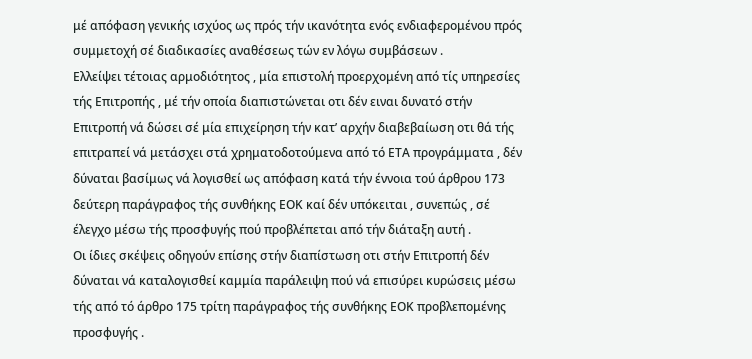μέ απόφαση γενικής ισχύος ως πρός τήν ικανότητα ενός ενδιαφερομένου πρός συμμετοχή σέ διαδικασίες αναθέσεως τών εν λόγω συμβάσεων .
Ελλείψει τέτοιας αρμοδιότητος , μία επιστολή προερχομένη από τίς υπηρεσίες τής Επιτροπής , μέ τήν οποία διαπιστώνεται οτι δέν ειναι δυνατό στήν Επιτροπή νά δώσει σέ μία επιχείρηση τήν κατ’ αρχήν διαβεβαίωση οτι θά τής επιτραπεί νά μετάσχει στά χρηματοδοτούμενα από τό ΕΤΑ προγράμματα , δέν δύναται βασίμως νά λογισθεί ως απόφαση κατά τήν έννοια τού άρθρου 173 δεύτερη παράγραφος τής συνθήκης ΕΟΚ καί δέν υπόκειται , συνεπώς , σέ έλεγχο μέσω τής προσφυγής πού προβλέπεται από τήν διάταξη αυτή .
Οι ίδιες σκέψεις οδηγούν επίσης στήν διαπίστωση οτι στήν Επιτροπή δέν δύναται νά καταλογισθεί καμμία παράλειψη πού νά επισύρει κυρώσεις μέσω τής από τό άρθρο 175 τρίτη παράγραφος τής συνθήκης ΕΟΚ προβλεπομένης προσφυγής .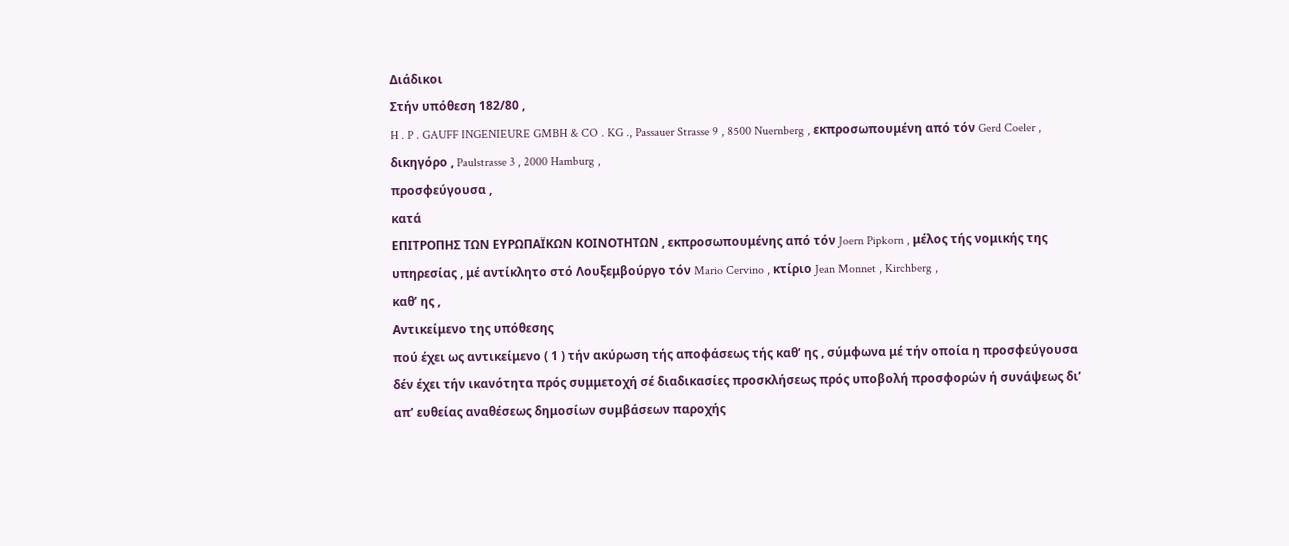Διάδικοι
Στήν υπόθεση 182/80 ,
H . P . GAUFF INGENIEURE GMBH & CO . KG ., Passauer Strasse 9 , 8500 Nuernberg , εκπροσωπουμένη από τόν Gerd Coeler , δικηγόρο , Paulstrasse 3 , 2000 Hamburg ,
προσφεύγουσα ,
κατά
ΕΠΙΤΡΟΠΗΣ ΤΩΝ ΕΥΡΩΠΑΪΚΩΝ ΚΟΙΝΟΤΗΤΩΝ , εκπροσωπουμένης από τόν Joern Pipkorn , μέλος τής νομικής της υπηρεσίας , μέ αντίκλητο στό Λουξεμβούργο τόν Mario Cervino , κτίριο Jean Monnet , Kirchberg ,
καθ’ ης ,
Αντικείμενο της υπόθεσης
πού έχει ως αντικείμενο ( 1 ) τήν ακύρωση τής αποφάσεως τής καθ’ ης , σύμφωνα μέ τήν οποία η προσφεύγουσα δέν έχει τήν ικανότητα πρός συμμετοχή σέ διαδικασίες προσκλήσεως πρός υποβολή προσφορών ή συνάψεως δι’ απ’ ευθείας αναθέσεως δημοσίων συμβάσεων παροχής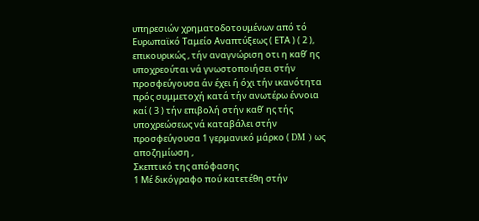υπηρεσιών χρηματοδοτουμένων από τό Ευρωπαϊκό Ταμείο Αναπτύξεως ( ΕΤΑ ) ( 2 ), επικουρικώς , τήν αναγνώριση οτι η καθ’ ης υποχρεούται νά γνωστοποιήσει στήν προσφεύγουσα άν έχει ή όχι τήν ικανότητα πρός συμμετοχή κατά τήν ανωτέρω έννοια καί ( 3 ) τήν επιβολή στήν καθ’ ης τής υποχρεώσεως νά καταβάλει στήν προσφεύγουσα 1 γερμανικό μάρκο ( DM ) ως αποζημίωση ,
Σκεπτικό της απόφασης
1 Μέ δικόγραφο πού κατετέθη στήν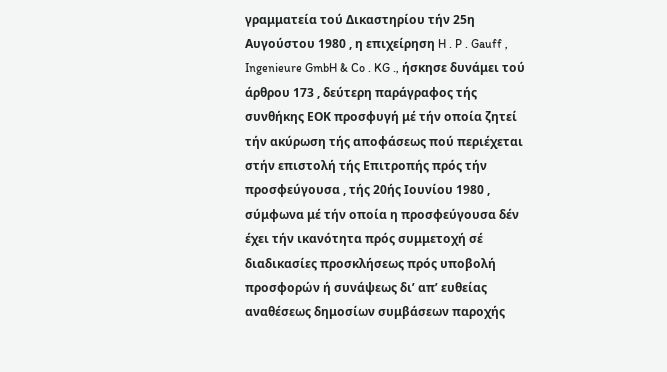γραμματεία τού Δικαστηρίου τήν 25η Αυγούστου 1980 , η επιχείρηση H . P . Gauff , Ingenieure GmbH & Co . KG ., ήσκησε δυνάμει τού άρθρου 173 , δεύτερη παράγραφος τής συνθήκης ΕΟΚ προσφυγή μέ τήν οποία ζητεί τήν ακύρωση τής αποφάσεως πού περιέχεται στήν επιστολή τής Επιτροπής πρός τήν προσφεύγουσα , τής 20ής Ιουνίου 1980 , σύμφωνα μέ τήν οποία η προσφεύγουσα δέν έχει τήν ικανότητα πρός συμμετοχή σέ διαδικασίες προσκλήσεως πρός υποβολή προσφορών ή συνάψεως δι’ απ’ ευθείας αναθέσεως δημοσίων συμβάσεων παροχής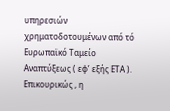υπηρεσιών χρηματοδοτουμένων από τό Ευρωπαϊκό Ταμείο Αναπτύξεως ( εφ’ εξής ΕΤΑ ). Επικουρικώς , η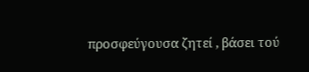προσφεύγουσα ζητεί , βάσει τού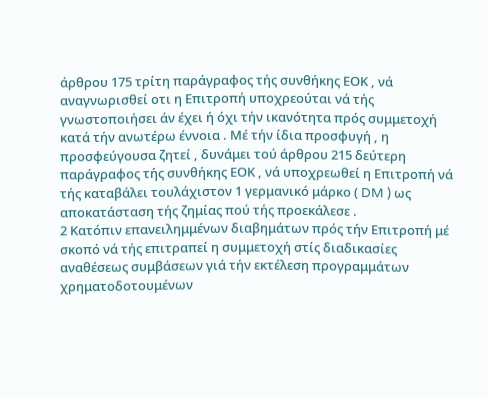άρθρου 175 τρίτη παράγραφος τής συνθήκης ΕΟΚ , νά αναγνωρισθεί οτι η Επιτροπή υποχρεούται νά τής γνωστοποιήσει άν έχει ή όχι τήν ικανότητα πρός συμμετοχή κατά τήν ανωτέρω έννοια . Μέ τήν ίδια προσφυγή , η προσφεύγουσα ζητεί , δυνάμει τού άρθρου 215 δεύτερη παράγραφος τής συνθήκης ΕΟΚ , νά υποχρεωθεί η Επιτροπή νά τής καταβάλει τουλάχιστον 1 γερμανικό μάρκο ( DM ) ως αποκατάσταση τής ζημίας πού τής προεκάλεσε .
2 Κατόπιν επανειλημμένων διαβημάτων πρός τήν Επιτροπή μέ σκοπό νά τής επιτραπεί η συμμετοχή στίς διαδικασίες αναθέσεως συμβάσεων γιά τήν εκτέλεση προγραμμάτων χρηματοδοτουμένων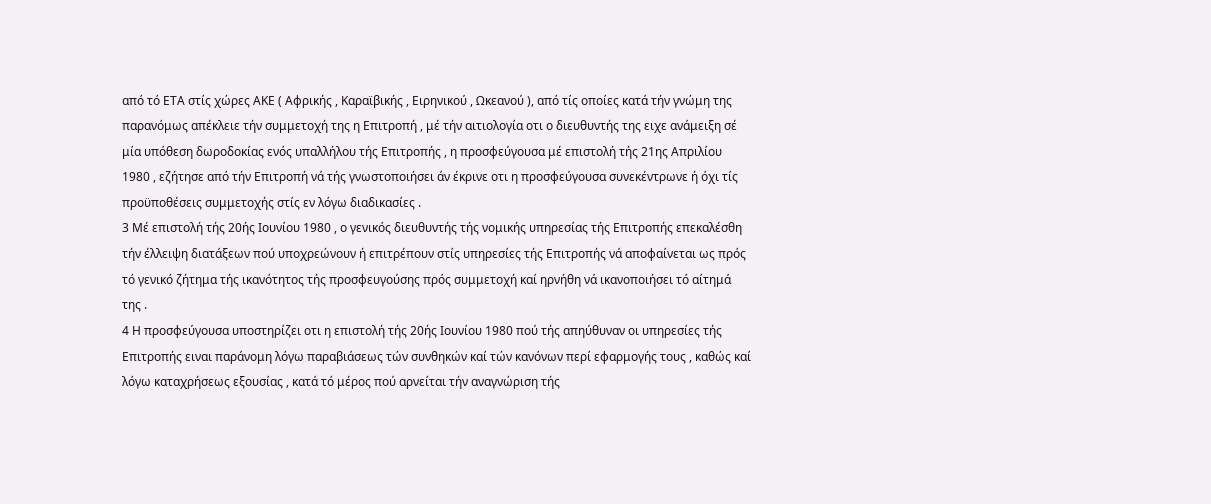από τό ΕΤΑ στίς χώρες ΑΚΕ ( Αφρικής , Καραϊβικής , Ειρηνικού , Ωκεανού ), από τίς οποίες κατά τήν γνώμη της παρανόμως απέκλειε τήν συμμετοχή της η Επιτροπή , μέ τήν αιτιολογία οτι ο διευθυντής της ειχε ανάμειξη σέ μία υπόθεση δωροδοκίας ενός υπαλλήλου τής Επιτροπής , η προσφεύγουσα μέ επιστολή τής 21ης Απριλίου 1980 , εζήτησε από τήν Επιτροπή νά τής γνωστοποιήσει άν έκρινε οτι η προσφεύγουσα συνεκέντρωνε ή όχι τίς προϋποθέσεις συμμετοχής στίς εν λόγω διαδικασίες .
3 Μέ επιστολή τής 20ής Ιουνίου 1980 , ο γενικός διευθυντής τής νομικής υπηρεσίας τής Επιτροπής επεκαλέσθη τήν έλλειψη διατάξεων πού υποχρεώνουν ή επιτρέπουν στίς υπηρεσίες τής Επιτροπής νά αποφαίνεται ως πρός τό γενικό ζήτημα τής ικανότητος τής προσφευγούσης πρός συμμετοχή καί ηρνήθη νά ικανοποιήσει τό αίτημά της .
4 Η προσφεύγουσα υποστηρίζει οτι η επιστολή τής 20ής Ιουνίου 1980 πού τής απηύθυναν οι υπηρεσίες τής Επιτροπής ειναι παράνομη λόγω παραβιάσεως τών συνθηκών καί τών κανόνων περί εφαρμογής τους , καθώς καί λόγω καταχρήσεως εξουσίας , κατά τό μέρος πού αρνείται τήν αναγνώριση τής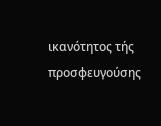ικανότητος τής προσφευγούσης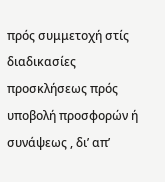πρός συμμετοχή στίς διαδικασίες προσκλήσεως πρός υποβολή προσφορών ή συνάψεως , δι’ απ’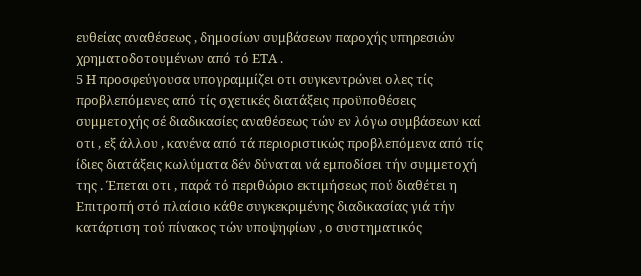ευθείας αναθέσεως , δημοσίων συμβάσεων παροχής υπηρεσιών χρηματοδοτουμένων από τό ΕΤΑ .
5 Η προσφεύγουσα υπογραμμίζει οτι συγκεντρώνει ολες τίς προβλεπόμενες από τίς σχετικές διατάξεις προϋποθέσεις συμμετοχής σέ διαδικασίες αναθέσεως τών εν λόγω συμβάσεων καί οτι , εξ άλλου , κανένα από τά περιοριστικώς προβλεπόμενα από τίς ίδιες διατάξεις κωλύματα δέν δύναται νά εμποδίσει τήν συμμετοχή της . Έπεται οτι , παρά τό περιθώριο εκτιμήσεως πού διαθέτει η Επιτροπή στό πλαίσιο κάθε συγκεκριμένης διαδικασίας γιά τήν κατάρτιση τού πίνακος τών υποψηφίων , ο συστηματικός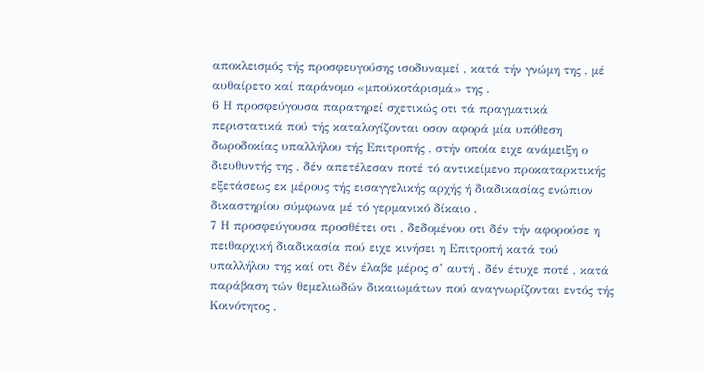αποκλεισμός τής προσφευγούσης ισοδυναμεί , κατά τήν γνώμη της , μέ αυθαίρετο καί παράνομο «μποϋκοτάρισμά» της .
6 Η προσφεύγουσα παρατηρεί σχετικώς οτι τά πραγματικά περιστατικά πού τής καταλογίζονται οσον αφορά μία υπόθεση δωροδοκίας υπαλλήλου τής Επιτροπής , στήν οποία ειχε ανάμειξη ο διευθυντής της , δέν απετέλεσαν ποτέ τό αντικείμενο προκαταρκτικής εξετάσεως εκ μέρους τής εισαγγελικής αρχής ή διαδικασίας ενώπιον δικαστηρίου σύμφωνα μέ τό γερμανικό δίκαιο .
7 Η προσφεύγουσα προσθέτει οτι , δεδομένου οτι δέν τήν αφορούσε η πειθαρχική διαδικασία πού ειχε κινήσει η Επιτροπή κατά τού υπαλλήλου της καί οτι δέν έλαβε μέρος σ’ αυτή , δέν έτυχε ποτέ , κατά παράβαση τών θεμελιωδών δικαιωμάτων πού αναγνωρίζονται εντός τής Κοινότητος ,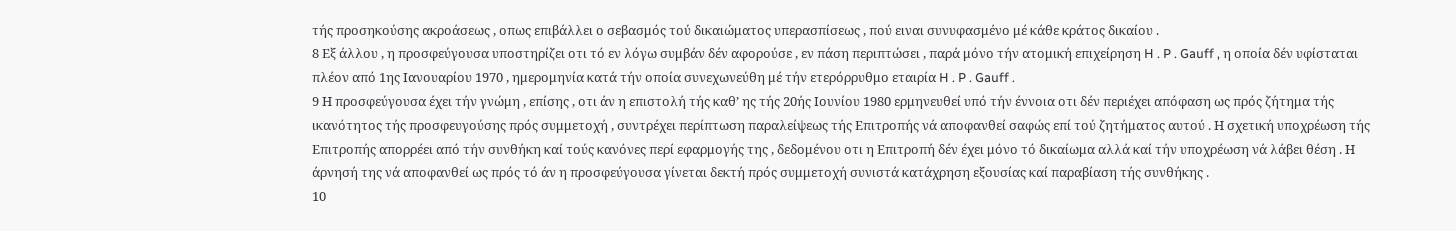τής προσηκούσης ακροάσεως , οπως επιβάλλει ο σεβασμός τού δικαιώματος υπερασπίσεως , πού ειναι συνυφασμένο μέ κάθε κράτος δικαίου .
8 Εξ άλλου , η προσφεύγουσα υποστηρίζει οτι τό εν λόγω συμβάν δέν αφορούσε , εν πάση περιπτώσει , παρά μόνο τήν ατομική επιχείρηση H . P . Gauff , η οποία δέν υφίσταται πλέον από 1ης Ιανουαρίου 1970 , ημερομηνία κατά τήν οποία συνεχωνεύθη μέ τήν ετερόρρυθμο εταιρία H . P . Gauff .
9 Η προσφεύγουσα έχει τήν γνώμη , επίσης , οτι άν η επιστολή τής καθ’ ης τής 20ής Ιουνίου 1980 ερμηνευθεί υπό τήν έννοια οτι δέν περιέχει απόφαση ως πρός ζήτημα τής ικανότητος τής προσφευγούσης πρός συμμετοχή , συντρέχει περίπτωση παραλείψεως τής Επιτροπής νά αποφανθεί σαφώς επί τού ζητήματος αυτού . Η σχετική υποχρέωση τής Επιτροπής απορρέει από τήν συνθήκη καί τούς κανόνες περί εφαρμογής της , δεδομένου οτι η Επιτροπή δέν έχει μόνο τό δικαίωμα αλλά καί τήν υποχρέωση νά λάβει θέση . Η άρνησή της νά αποφανθεί ως πρός τό άν η προσφεύγουσα γίνεται δεκτή πρός συμμετοχή συνιστά κατάχρηση εξουσίας καί παραβίαση τής συνθήκης .
10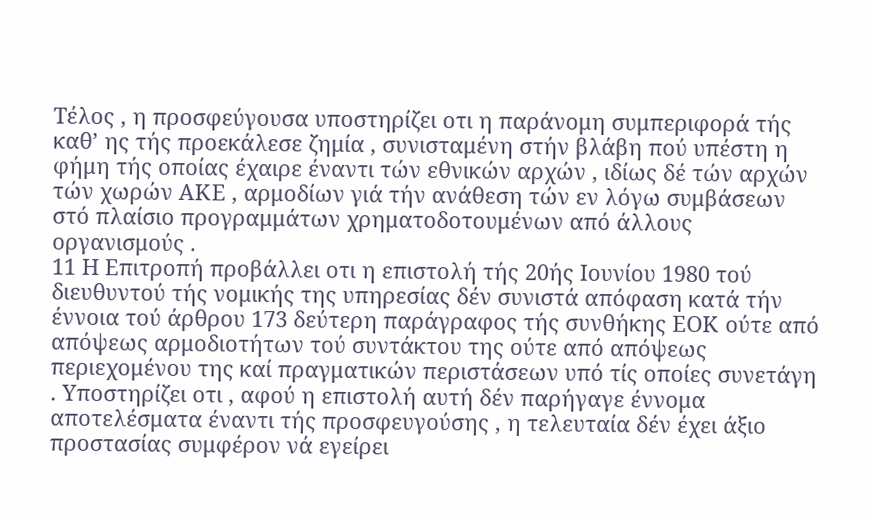Τέλος , η προσφεύγουσα υποστηρίζει οτι η παράνομη συμπεριφορά τής καθ’ ης τής προεκάλεσε ζημία , συνισταμένη στήν βλάβη πού υπέστη η φήμη τής οποίας έχαιρε έναντι τών εθνικών αρχών , ιδίως δέ τών αρχών τών χωρών ΑΚΕ , αρμοδίων γιά τήν ανάθεση τών εν λόγω συμβάσεων στό πλαίσιο προγραμμάτων χρηματοδοτουμένων από άλλους οργανισμούς .
11 Η Επιτροπή προβάλλει οτι η επιστολή τής 20ής Ιουνίου 1980 τού διευθυντού τής νομικής της υπηρεσίας δέν συνιστά απόφαση κατά τήν έννοια τού άρθρου 173 δεύτερη παράγραφος τής συνθήκης ΕΟΚ ούτε από απόψεως αρμοδιοτήτων τού συντάκτου της ούτε από απόψεως περιεχομένου της καί πραγματικών περιστάσεων υπό τίς οποίες συνετάγη . Υποστηρίζει οτι , αφού η επιστολή αυτή δέν παρήγαγε έννομα αποτελέσματα έναντι τής προσφευγούσης , η τελευταία δέν έχει άξιο προστασίας συμφέρον νά εγείρει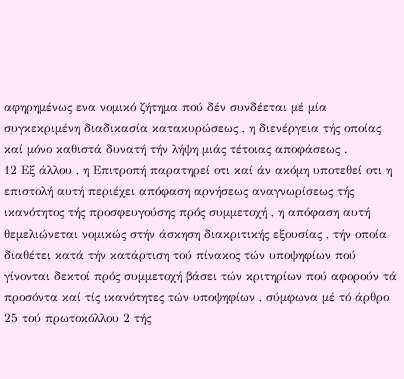αφηρημένως ενα νομικό ζήτημα πού δέν συνδέεται μέ μία συγκεκριμένη διαδικασία κατακυρώσεως , η διενέργεια τής οποίας καί μόνο καθιστά δυνατή τήν λήψη μιάς τέτοιας αποφάσεως .
12 Εξ άλλου , η Επιτροπή παρατηρεί οτι καί άν ακόμη υποτεθεί οτι η επιστολή αυτή περιέχει απόφαση αρνήσεως αναγνωρίσεως τής ικανότητος τής προσφευγούσης πρός συμμετοχή , η απόφαση αυτή θεμελιώνεται νομικώς στήν άσκηση διακριτικής εξουσίας , τήν οποία διαθέτει κατά τήν κατάρτιση τού πίνακος τών υποψηφίων πού γίνονται δεκτοί πρός συμμετοχή βάσει τών κριτηρίων πού αφορούν τά προσόντα καί τίς ικανότητες τών υποψηφίων , σύμφωνα μέ τό άρθρο 25 τού πρωτοκόλλου 2 τής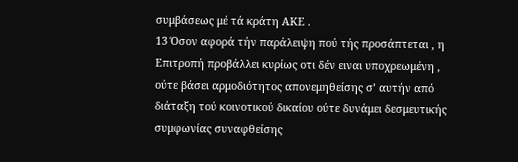συμβάσεως μέ τά κράτη ΑΚΕ .
13 Όσον αφορά τήν παράλειψη πού τής προσάπτεται , η Επιτροπή προβάλλει κυρίως οτι δέν ειναι υποχρεωμένη , ούτε βάσει αρμοδιότητος απονεμηθείσης σ’ αυτήν από διάταξη τού κοινοτικού δικαίου ούτε δυνάμει δεσμευτικής συμφωνίας συναφθείσης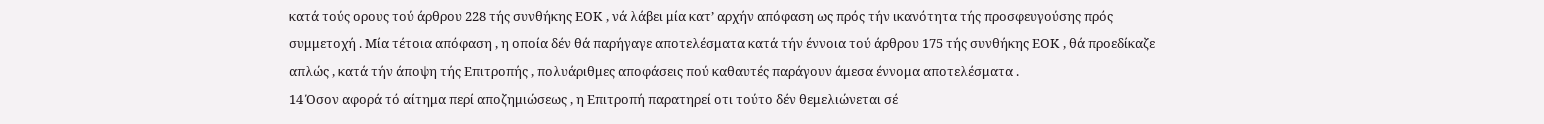κατά τούς ορους τού άρθρου 228 τής συνθήκης ΕΟΚ , νά λάβει μία κατ’ αρχήν απόφαση ως πρός τήν ικανότητα τής προσφευγούσης πρός συμμετοχή . Μία τέτοια απόφαση , η οποία δέν θά παρήγαγε αποτελέσματα κατά τήν έννοια τού άρθρου 175 τής συνθήκης ΕΟΚ , θά προεδίκαζε απλώς , κατά τήν άποψη τής Επιτροπής , πολυάριθμες αποφάσεις πού καθαυτές παράγουν άμεσα έννομα αποτελέσματα .
14 Όσον αφορά τό αίτημα περί αποζημιώσεως , η Επιτροπή παρατηρεί οτι τούτο δέν θεμελιώνεται σέ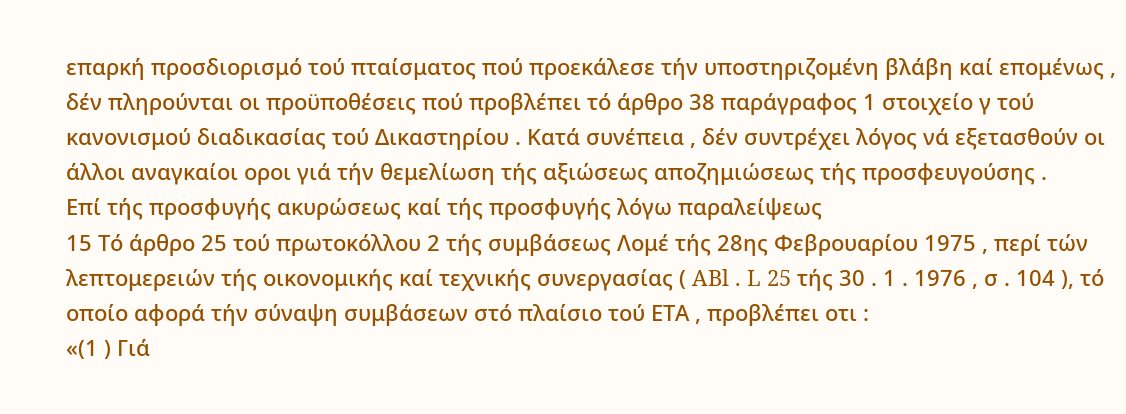επαρκή προσδιορισμό τού πταίσματος πού προεκάλεσε τήν υποστηριζομένη βλάβη καί επομένως , δέν πληρούνται οι προϋποθέσεις πού προβλέπει τό άρθρο 38 παράγραφος 1 στοιχείο γ τού κανονισμού διαδικασίας τού Δικαστηρίου . Κατά συνέπεια , δέν συντρέχει λόγος νά εξετασθούν οι άλλοι αναγκαίοι οροι γιά τήν θεμελίωση τής αξιώσεως αποζημιώσεως τής προσφευγούσης .
Επί τής προσφυγής ακυρώσεως καί τής προσφυγής λόγω παραλείψεως
15 Τό άρθρο 25 τού πρωτοκόλλου 2 τής συμβάσεως Λομέ τής 28ης Φεβρουαρίου 1975 , περί τών λεπτομερειών τής οικονομικής καί τεχνικής συνεργασίας ( ABl . L 25 τής 30 . 1 . 1976 , σ . 104 ), τό οποίο αφορά τήν σύναψη συμβάσεων στό πλαίσιο τού ΕΤΑ , προβλέπει οτι :
«(1 ) Γιά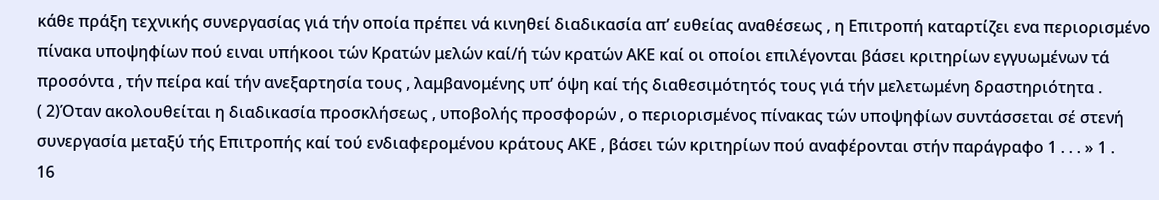κάθε πράξη τεχνικής συνεργασίας γιά τήν οποία πρέπει νά κινηθεί διαδικασία απ’ ευθείας αναθέσεως , η Επιτροπή καταρτίζει ενα περιορισμένο πίνακα υποψηφίων πού ειναι υπήκοοι τών Κρατών μελών καί/ή τών κρατών ΑΚΕ καί οι οποίοι επιλέγονται βάσει κριτηρίων εγγυωμένων τά προσόντα , τήν πείρα καί τήν ανεξαρτησία τους , λαμβανομένης υπ’ όψη καί τής διαθεσιμότητός τους γιά τήν μελετωμένη δραστηριότητα .
( 2)Όταν ακολουθείται η διαδικασία προσκλήσεως , υποβολής προσφορών , ο περιορισμένος πίνακας τών υποψηφίων συντάσσεται σέ στενή συνεργασία μεταξύ τής Επιτροπής καί τού ενδιαφερομένου κράτους ΑΚΕ , βάσει τών κριτηρίων πού αναφέρονται στήν παράγραφο 1 . . . » 1 .
16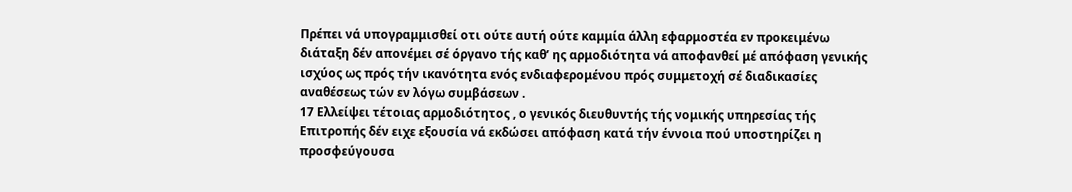Πρέπει νά υπογραμμισθεί οτι ούτε αυτή ούτε καμμία άλλη εφαρμοστέα εν προκειμένω διάταξη δέν απονέμει σέ όργανο τής καθ’ ης αρμοδιότητα νά αποφανθεί μέ απόφαση γενικής ισχύος ως πρός τήν ικανότητα ενός ενδιαφερομένου πρός συμμετοχή σέ διαδικασίες αναθέσεως τών εν λόγω συμβάσεων .
17 Ελλείψει τέτοιας αρμοδιότητος , ο γενικός διευθυντής τής νομικής υπηρεσίας τής Επιτροπής δέν ειχε εξουσία νά εκδώσει απόφαση κατά τήν έννοια πού υποστηρίζει η προσφεύγουσα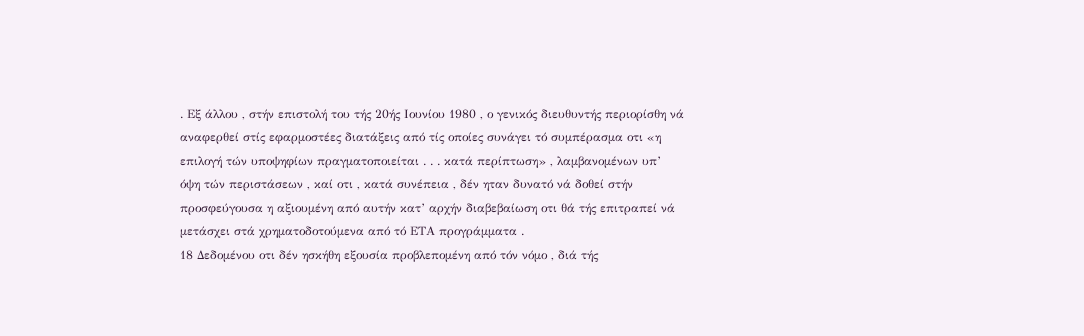. Εξ άλλου , στήν επιστολή του τής 20ής Ιουνίου 1980 , ο γενικός διευθυντής περιορίσθη νά αναφερθεί στίς εφαρμοστέες διατάξεις από τίς οποίες συνάγει τό συμπέρασμα οτι «η επιλογή τών υποψηφίων πραγματοποιείται . . . κατά περίπτωση» , λαμβανομένων υπ’ όψη τών περιστάσεων , καί οτι , κατά συνέπεια , δέν ηταν δυνατό νά δοθεί στήν προσφεύγουσα η αξιουμένη από αυτήν κατ’ αρχήν διαβεβαίωση οτι θά τής επιτραπεί νά μετάσχει στά χρηματοδοτούμενα από τό ΕΤΑ προγράμματα .
18 Δεδομένου οτι δέν ησκήθη εξουσία προβλεπομένη από τόν νόμο , διά τής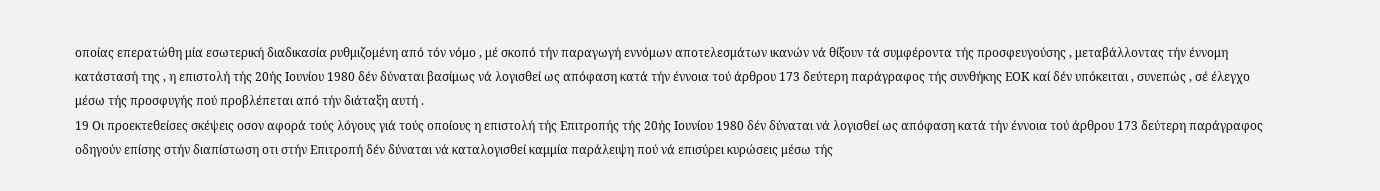οποίας επερατώθη μία εσωτερική διαδικασία ρυθμιζομένη από τόν νόμο , μέ σκοπό τήν παραγωγή εννόμων αποτελεσμάτων ικανών νά θίξουν τά συμφέροντα τής προσφευγούσης , μεταβάλλοντας τήν έννομη κατάστασή της , η επιστολή τής 20ής Ιουνίου 1980 δέν δύναται βασίμως νά λογισθεί ως απόφαση κατά τήν έννοια τού άρθρου 173 δεύτερη παράγραφος τής συνθήκης ΕΟΚ καί δέν υπόκειται , συνεπώς , σέ έλεγχο μέσω τής προσφυγής πού προβλέπεται από τήν διάταξη αυτή .
19 Οι προεκτεθείσες σκέψεις οσον αφορά τούς λόγους γιά τούς οποίους η επιστολή τής Επιτροπής τής 20ής Ιουνίου 1980 δέν δύναται νά λογισθεί ως απόφαση κατά τήν έννοια τού άρθρου 173 δεύτερη παράγραφος οδηγούν επίσης στήν διαπίστωση οτι στήν Επιτροπή δέν δύναται νά καταλογισθεί καμμία παράλειψη πού νά επισύρει κυρώσεις μέσω τής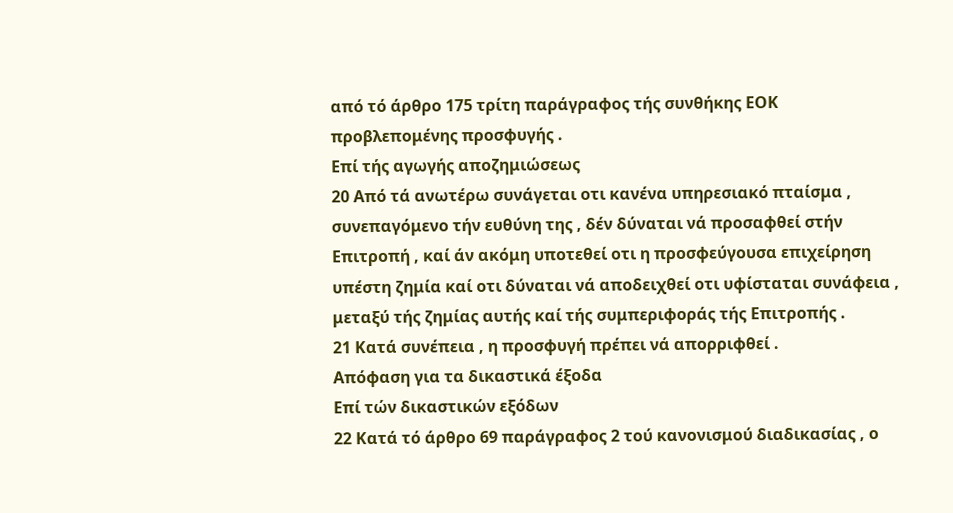από τό άρθρο 175 τρίτη παράγραφος τής συνθήκης ΕΟΚ προβλεπομένης προσφυγής .
Επί τής αγωγής αποζημιώσεως
20 Από τά ανωτέρω συνάγεται οτι κανένα υπηρεσιακό πταίσμα , συνεπαγόμενο τήν ευθύνη της , δέν δύναται νά προσαφθεί στήν Επιτροπή , καί άν ακόμη υποτεθεί οτι η προσφεύγουσα επιχείρηση υπέστη ζημία καί οτι δύναται νά αποδειχθεί οτι υφίσταται συνάφεια , μεταξύ τής ζημίας αυτής καί τής συμπεριφοράς τής Επιτροπής .
21 Κατά συνέπεια , η προσφυγή πρέπει νά απορριφθεί .
Απόφαση για τα δικαστικά έξοδα
Επί τών δικαστικών εξόδων
22 Κατά τό άρθρο 69 παράγραφος 2 τού κανονισμού διαδικασίας , ο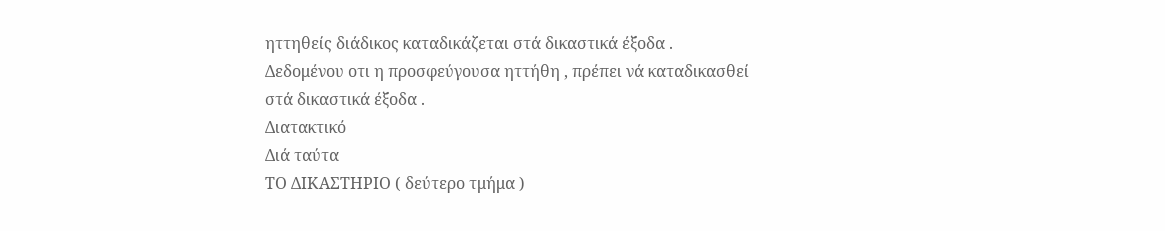ηττηθείς διάδικος καταδικάζεται στά δικαστικά έξοδα . Δεδομένου οτι η προσφεύγουσα ηττήθη , πρέπει νά καταδικασθεί στά δικαστικά έξοδα .
Διατακτικό
Διά ταύτα
ΤΟ ΔΙΚΑΣΤΗΡΙΟ ( δεύτερο τμήμα )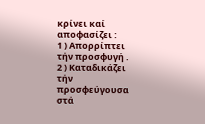κρίνει καί αποφασίζει :
1 ) Απορρίπτει τήν προσφυγή .
2 ) Καταδικάζει τήν προσφεύγουσα στά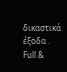δικαστικά έξοδα .
Full &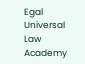Egal Universal Law Academy